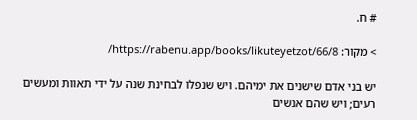# ח.

> מקור: https://rabenu.app/books/likuteyetzot/66/8/

יש בני אדם שישנים את ימיהם. ויש שנפלו לבחינת שנה על ידי תאוות ומעשים רעים; ויש שהם אנשים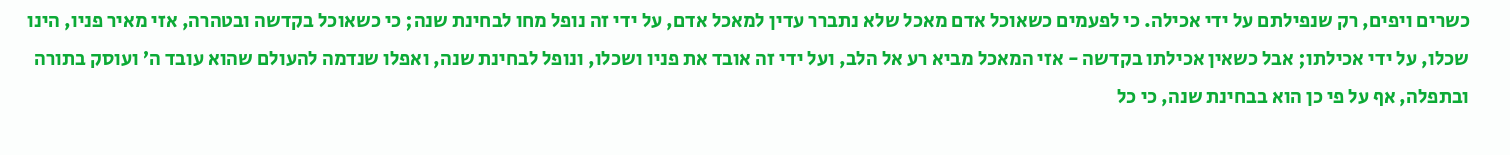כשרים ויפים, רק שנפילתם על ידי אכילה. כי לפעמים כשאוכל אדם מאכל שלא נתברר עדין למאכל אדם, על ידי זה נופל מחו לבחינת שנה; כי כשאוכל בקדשה ובטהרה, אזי מאיר פניו, הינו שכלו, על ידי אכילתו; אבל כשאין אכילתו בקדשה - אזי המאכל מביא רע אל הלב, ועל ידי זה אובד את פניו ושכלו, ונופל לבחינת שנה, ואפלו שנדמה להעולם שהוא עובד ה’ ועוסק בתורה ובתפלה, אף על פי כן הוא בבחינת שנה, כי כל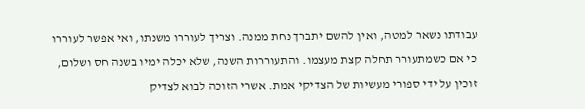עבודתו נשאר למטה, ואין להשם יתברך נחת ממנה. וצריך לעוררו משנתו, ואי אפשר לעוררו כי אם כשמתעורר תחלה קצת מעצמו. והתעוררות השנה, שלא יכלה ימיו בשנה חס ושלום, זוכין על ידי ספורי מעשיות של הצדיקי אמת. אשרי הזוכה לבוא לצדיק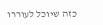כזה שיוכל לעוררו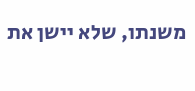משנתו, שלא יישן את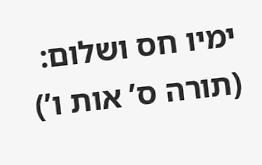ימיו חס ושלום:  (תורה ס’ אות ו’)